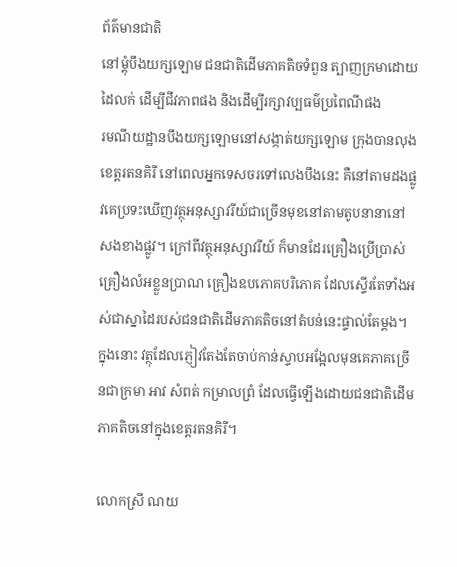ព័ត៌មានជាតិ
នៅម្តុំបឹងយក្សឡោម ជនជាតិដើមភាគតិចទំពួន ត្បាញក្រមាដោយដៃលក់ ដើម្បីជីវភាពផង និងដើម្បីរក្សាវប្បធម៌ប្រពៃណីផង
រមណីយដ្ឋានបឹងយក្សឡោមនៅសង្កាត់យក្សឡោម ក្រុងបានលុង ខេត្តរតនគិរី នៅពេលអ្នកទេសចរទៅលេងបឹងនេះ គឺនៅតាមដងផ្លូវគេប្រទះឃើញវត្ថុអនុស្សាវរីយ៍ជាច្រើនមុខនៅតាមតូបនានានៅសងខាងផ្លូវ។ ក្រៅពីវត្ថុអនុស្សាវរីយ៍ ក៏មានដែរគ្រឿងប្រើប្រាស់ គ្រឿងលំអខ្លួនប្រាណ គ្រឿងឧបភោគបរិភោគ ដែលស្ទើរតែទាំងអស់ជាស្នាដៃរបស់ជនជាតិដើមភាគតិចនៅតំបន់នេះផ្ទាល់តែម្តង។ ក្នុងនោះ វត្ថុដែលភ្ញៀវតែងតែចាប់កាន់ស្ទាបអង្អែលមុនគេភាគច្រើនជាក្រមា អាវ សំពត់ កម្រាលព្រំ ដែលធ្វើឡើងដោយជនជាតិដើមភាគតិចនៅក្នុងខេត្តរតនគិរី។

លោកស្រី ណយ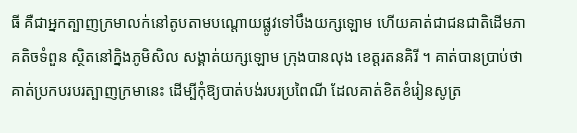ធី គឺជាអ្នកត្បាញក្រមាលក់នៅតូបតាមបណ្តោយផ្លូវទៅបឹងយក្សឡោម ហើយគាត់ជាជនជាតិដើមភាគតិចទំពួន ស្ថិតនៅក្និងភូមិសិល សង្គាត់យក្សឡោម ក្រុងបានលុង ខេត្តរតនគិរី ។ គាត់បានប្រាប់ថា គាត់ប្រកបរបរត្បាញក្រមានេះ ដើម្បីកុំឱ្យបាត់បង់របរប្រពៃណី ដែលគាត់ខិតខំរៀនសូត្រ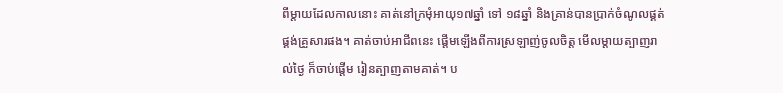ពីម្តាយដែលកាលនោះ គាត់នៅក្រមុំអាយុ១៧ឆ្នាំ ទៅ ១៨ឆ្នាំ និងគ្រាន់បានប្រាក់ចំណូលផ្គត់ផ្គង់គ្រួសារផង។ គាត់ចាប់អាជីពនេះ ផ្តើមឡើងពីការស្រឡាញ់ចូលចិត្ត មើលម្តាយត្បាញរាល់ថ្ងៃ ក៏ចាប់ផ្តើម រៀនត្បាញតាមគាត់។ ប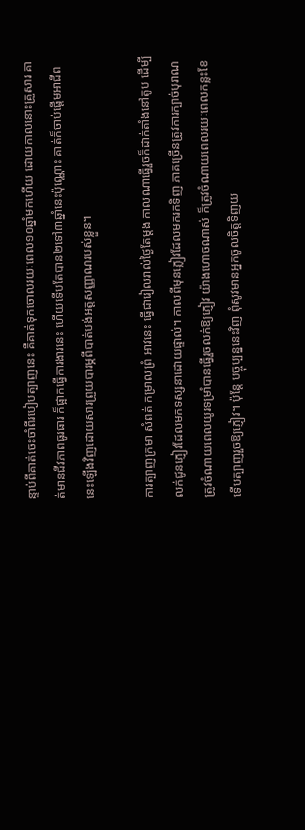ន្ទាប់ពីគាត់ចេះចាំពីរបៀបត្បាញនេះ គឺគាត់ទុកចោលរយៈពេល១០ឆ្នាំមកហើយ ដោយកាលនោះគ្រួសារ គាត់មានជីវភាពធូរធារ ក៏ផ្អាកធ្វើការងារនេះ ហើយទើបតែបាន២ទៅ៣ឆ្នាំនេះប៉ុណ្ណោះ គាត់ក៏ចាប់ផ្តើមអាជីពនេះឡើងវិញដោយសារព្រួយបារម្ភពីបាត់បង់អត្តសញ្ញាណរបស់ខ្លួន។

ការត្បាញក្រមា សំពត់ កម្រាលព្រំ អាវនេះ ធ្វើជារៀលរាល់ថ្ងៃតែម្តង កាលណាធ្វើរួចក៏ដាក់តាំងនៅតូប ដើម្បីលក់ជូនភ្ញៀវដែលមកទស្សនាដោយផ្ទាល់។ កាលពីមុនភ្លៀវដែលមករកទិញ ភាគច្រើនត្រូវការក្បាច់បុរាណ ត្រូវចំណាយពេលយូរទម្រាំបានធ្វើរួចលក់ឱ្យភ្ញៀវ យ៉ាងហោចណាស់ ក៏ត្រូវចំណាយពេលរយៈពេលកន្លះខែ ទើបត្បាញរួចឱ្យភ្ញៀវ។ ប៉ុន្តែ បច្ចុប្បន្ននេះវិញ ពុំសូវមានអ្នកចូលចិត្តទិញយ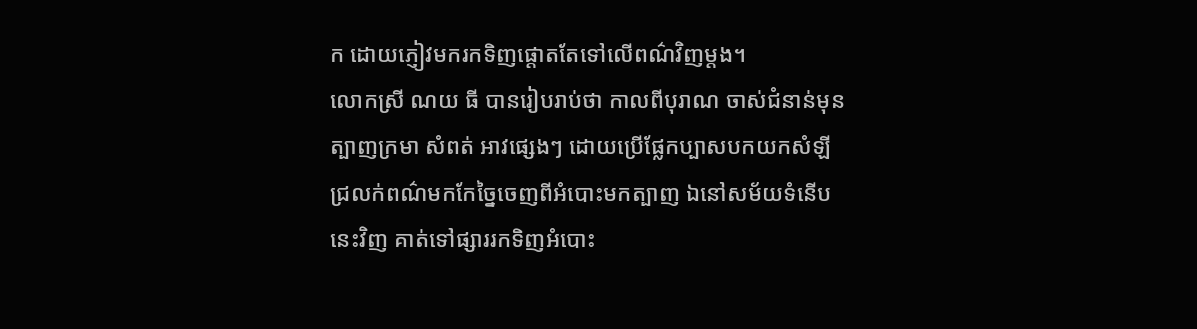ក ដោយភ្ញៀវមករកទិញផ្តោតតែទៅលើពណ៌វិញម្តង។
លោកស្រី ណយ ធី បានរៀបរាប់ថា កាលពីបុរាណ ចាស់ជំនាន់មុនត្បាញក្រមា សំពត់ អាវផ្សេងៗ ដោយប្រើផ្លែកប្បាសបកយកសំឡីជ្រលក់ពណ៌មកកែច្នៃចេញពីអំបោះមកត្បាញ ឯនៅសម័យទំនើបនេះវិញ គាត់ទៅផ្សាររកទិញអំបោះ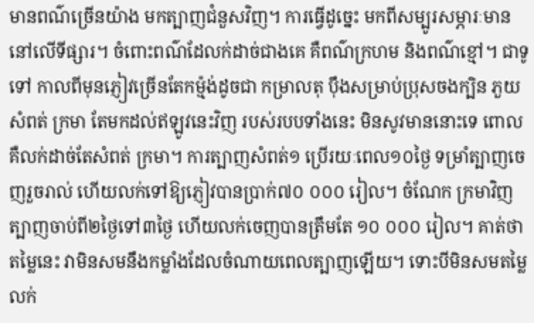មានពណ៌ច្រើនយ៉ាង មកត្បាញជំនួសវិញ។ ការធ្វើដូច្នេះ មកពីសម្បូរសម្ភារៈមាននៅលើទីផ្សារ។ ចំពោះពណ៌ដែលក់ដាច់ជាងគេ គឺពណ៌ក្រហម និងពណ៌ខ្មៅ។ ជាទូទៅ កាលពីមុនភ្ញៀវច្រើនតែកម្ម៉ង់ដូចជា កម្រាលតុ ប៉ឹងសម្រាប់ប្រុសចងក្បិន ភួយ សំពត់ ក្រមា តែមកដល់ឥឡូវនេះវិញ របស់របបទាំងនេះ មិនសូវមាននោះទេ ពោល គឺលក់ដាច់តែសំពត់ ក្រមា។ ការត្បាញសំពត់១ ប្រើរយៈពេល១០ថ្ងៃ ទម្រាំត្បាញចេញរួចរាល់ ហើយលក់ទៅឱ្យភ្ញៀវបានប្រាក់៧០ ០០០ រៀល។ ចំណែក ក្រមាវិញត្បាញចាប់ពី២ថ្ងៃទៅ៣ថ្ងៃ ហើយលក់ចេញបានត្រឹមតែ ១០ ០០០ រៀល។ គាត់ថា តម្លៃនេះ វាមិនសមនឹងកម្លាំងដែលចំណាយពេលត្បាញឡើយ។ ទោះបីមិនសមតម្លៃលក់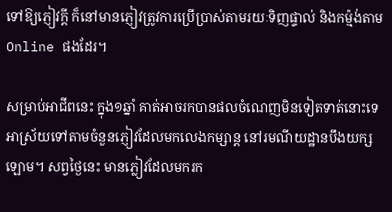ទៅឱ្យភ្ញៀវក្តី ក៏នៅមានភ្ញៀវត្រូវការប្រើប្រាស់តាមរយៈទិញផ្ទាល់ និងកម្ម៉ង់តាម Online ផងដែរ។

សម្រាប់អាជីពនេះ ក្នុង១ឆ្នាំ គាត់អាចរកបានផលចំណេញមិនទៀតទាត់នោះទេ អាស្រ័យទៅតាមចំនួនភ្ញៀវដែលមកលេងកម្សាន្ត នៅរមណីយដ្ឋានបឹងយក្សឡោម។ សព្វថ្ងៃនេះ មានភ្លៀវដែលមករក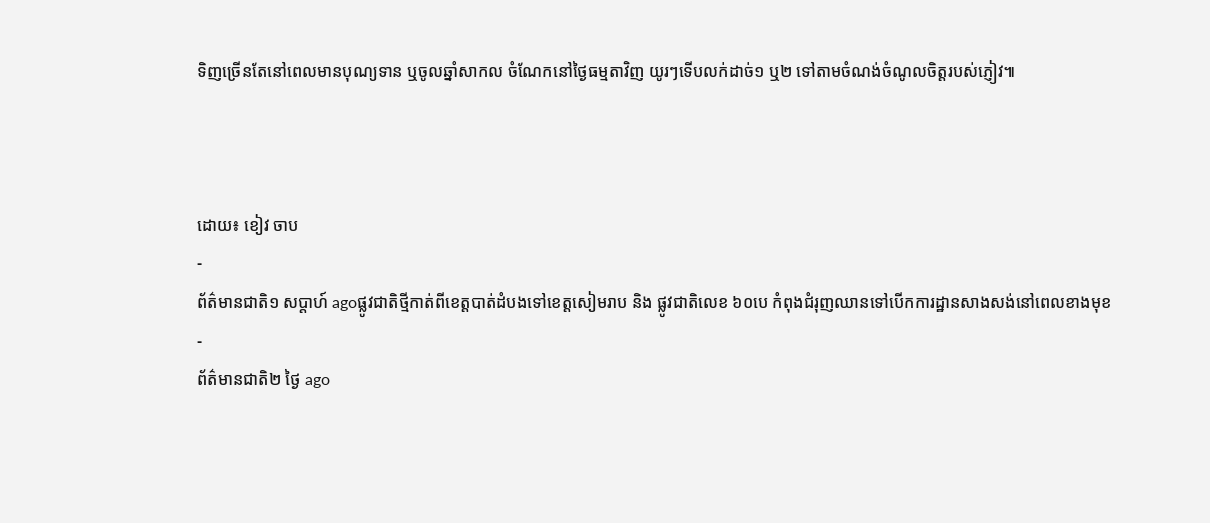ទិញច្រើនតែនៅពេលមានបុណ្យទាន ឬចូលឆ្នាំសាកល ចំណែកនៅថ្ងៃធម្មតាវិញ យូរៗទើបលក់ដាច់១ ឬ២ ទៅតាមចំណង់ចំណូលចិត្តរបស់ភ្ញៀវ៕



ដោយ៖ ខៀវ ចាប
-
ព័ត៌មានជាតិ១ សប្តាហ៍ agoផ្លូវជាតិថ្មីកាត់ពីខេត្តបាត់ដំបងទៅខេត្តសៀមរាប និង ផ្លូវជាតិលេខ ៦០បេ កំពុងជំរុញឈានទៅបើកការដ្ឋានសាងសង់នៅពេលខាងមុខ
-
ព័ត៌មានជាតិ២ ថ្ងៃ ago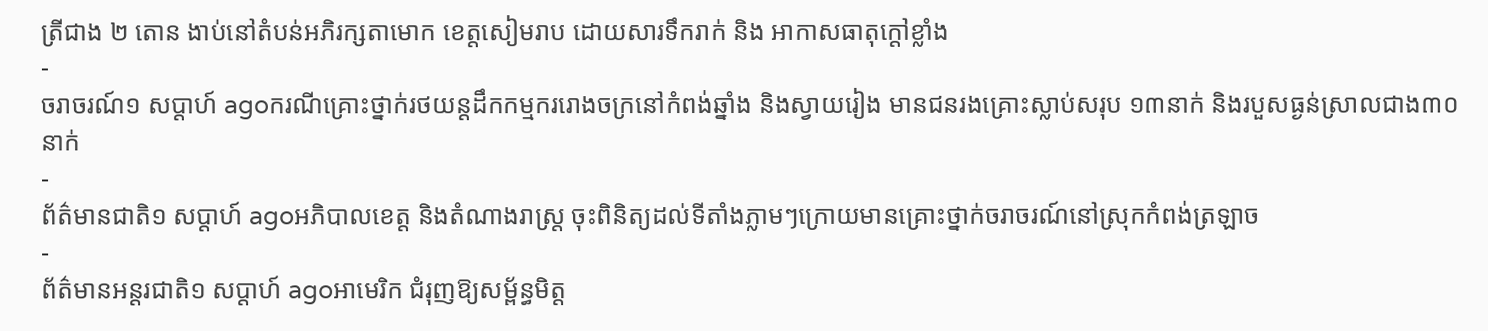ត្រីជាង ២ តោន ងាប់នៅតំបន់អភិរក្សតាមោក ខេត្តសៀមរាប ដោយសារទឹករាក់ និង អាកាសធាតុក្តៅខ្លាំង
-
ចរាចរណ៍១ សប្តាហ៍ agoករណីគ្រោះថ្នាក់រថយន្ដដឹកកម្មកររោងចក្រនៅកំពង់ឆ្នាំង និងស្វាយរៀង មានជនរងគ្រោះស្លាប់សរុប ១៣នាក់ និងរបួសធ្ងន់ស្រាលជាង៣០នាក់
-
ព័ត៌មានជាតិ១ សប្តាហ៍ agoអភិបាលខេត្ត និងតំណាងរាស្ត្រ ចុះពិនិត្យដល់ទីតាំងភ្លាមៗក្រោយមានគ្រោះថ្នាក់ចរាចរណ៍នៅស្រុកកំពង់ត្រឡាច
-
ព័ត៌មានអន្ដរជាតិ១ សប្តាហ៍ agoអាមេរិក ជំរុញឱ្យសម្ព័ន្ធមិត្ត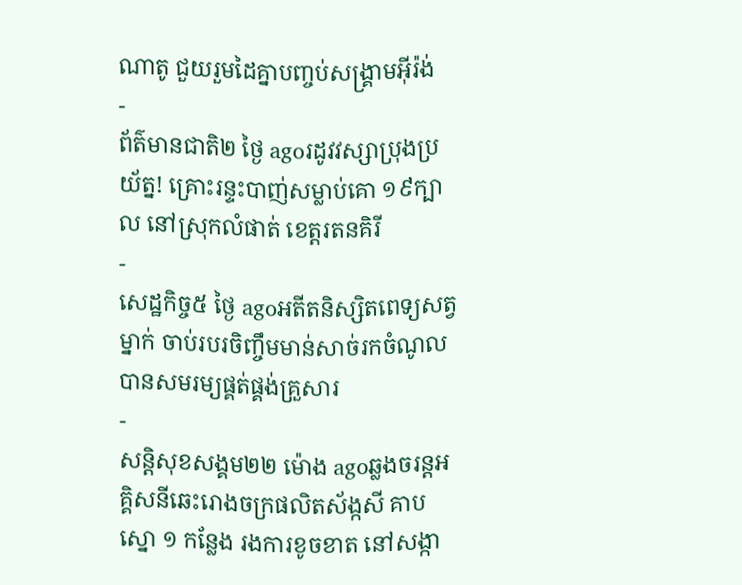ណាតូ ជួយរួមដៃគ្នាបញ្ចប់សង្គ្រាមអ៊ីរ៉ង់
-
ព័ត៌មានជាតិ២ ថ្ងៃ agoរដូវវស្សាប្រុងប្រយ័ត្ន! គ្រោះរន្ទះបាញ់សម្លាប់គោ ១៩ក្បាល នៅស្រុកលំផាត់ ខេត្តរតនគិរី
-
សេដ្ឋកិច្ច៥ ថ្ងៃ agoអតីតនិស្សិតពេទ្យសត្វម្នាក់ ចាប់របរចិញ្ចឹមមាន់សាច់រកចំណូលបានសមរម្យផ្គត់ផ្គង់គ្រួសារ
-
សន្តិសុខសង្គម២២ ម៉ោង agoឆ្លងចរន្តអគ្គិសនីឆេះរោងចក្រផលិតស័ង្កសី គាបស្នោ ១ កន្លែង រងការខូចខាត នៅសង្កា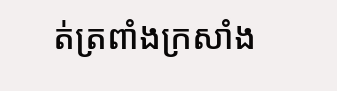ត់ត្រពាំងក្រសាំង